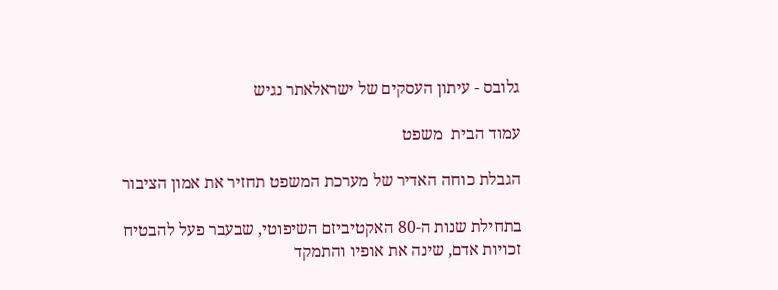גלובס - עיתון העסקים של ישראלאתר נגיש

עמוד הבית  משפט

הגבלת כוחה האדיר של מערכת המשפט תחזיר את אמון הציבור

בתחילת שנות ה-80 האקטיביזם השיפוטי, שבעבר פעל להבטיח זכויות אדם, שינה את אופיו והתמקד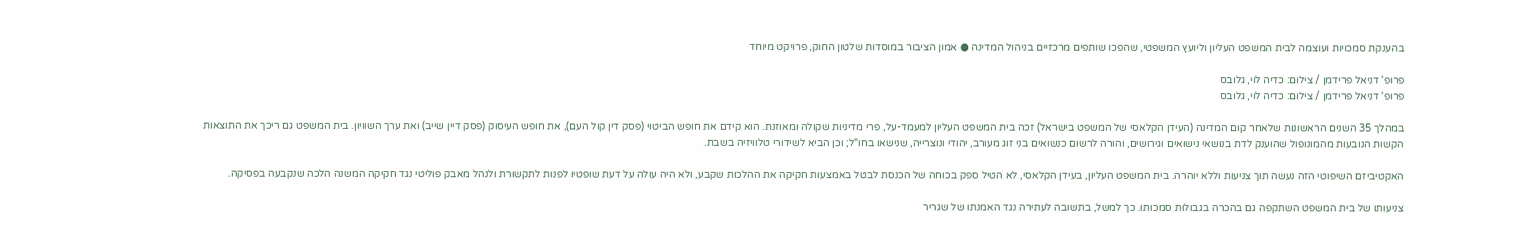בהענקת סמכויות ועוצמה לבית המשפט העליון וליועץ המשפטי, שהפכו שותפים מרכזיים בניהול המדינה ● אמון הציבור במוסדות שלטון החוק, פרויקט מיוחד

פרופ' דניאל פרידמן / צילום: כדיה לוי, גלובס
פרופ' דניאל פרידמן / צילום: כדיה לוי, גלובס

במהלך 35 השנים הראשונות שלאחר קום המדינה (העידן הקלאסי של המשפט בישראל) זכה בית המשפט העליון למעמד-על, פרי מדיניות שקולה ומאוזנת. הוא קידם את חופש הביטוי (פסק דין קול העם), את חופש העיסוק (פסק דיין שייב) ואת ערך השוויון. בית המשפט גם ריכך את התוצאות הקשות הנובעות מהמונופול שהוענק לדת בנושאי נישואים וגירושים, והורה לרשום כנשואים בני זוג מעורב, יהודי ונוצרייה, שנישאו בחו"ל; וכן הביא לשידורי טלוויזיה בשבת.

האקטיביזם השיפוטי הזה נעשה תוך צניעות וללא יוהרה. בית המשפט העליון, בעידן הקלאסי, לא הטיל ספק בכוחה של הכנסת לבטל באמצעות חקיקה את ההלכות שקבע, ולא היה עולה על דעת שופטיו לפנות לתקשורת ולנהל מאבק פוליטי נגד חקיקה המשנה הלכה שנקבעה בפסיקה.

צניעותו של בית המשפט השתקפה גם בהכרה בגבולות סמכותו. כך למשל, בתשובה לעתירה נגד האמנתו של שגריר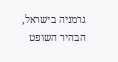גרמניה בישראל, הבהיר השופט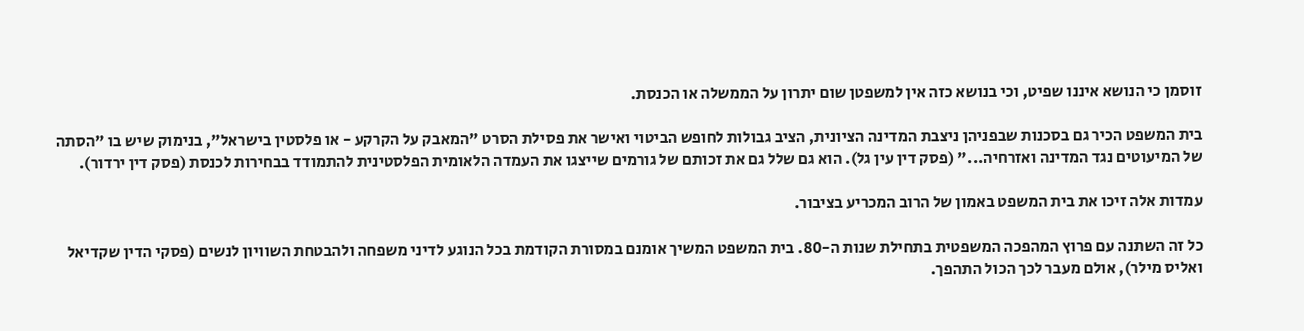זוסמן כי הנושא איננו שפיט, וכי בנושא כזה אין למשפטן שום יתרון על הממשלה או הכנסת.

בית המשפט הכיר גם בסכנות שבפניהן ניצבת המדינה הציונית, הציב גבולות לחופש הביטוי ואישר את פסילת הסרט "המאבק על הקרקע - או פלסטין בישראל", בנימוק שיש בו "הסתה של המיעוטים נגד המדינה ואזרחיה..." (פסק דין עין גל). הוא גם שלל גם את זכותם של גורמים שייצגו את העמדה הלאומית הפלסטינית להתמודד בבחירות לכנסת (פסק דין ירדור).

עמדות אלה זיכו את בית המשפט באמון של הרוב המכריע בציבור.

כל זה השתנה עם פרוץ המהפכה המשפטית בתחילת שנות ה-80. בית המשפט המשיך אומנם במסורת הקודמת בכל הנוגע לדיני משפחה ולהבטחת השוויון לנשים (פסקי הדין שקדיאל ואליס מילר), אולם מעבר לכך הכול התהפך.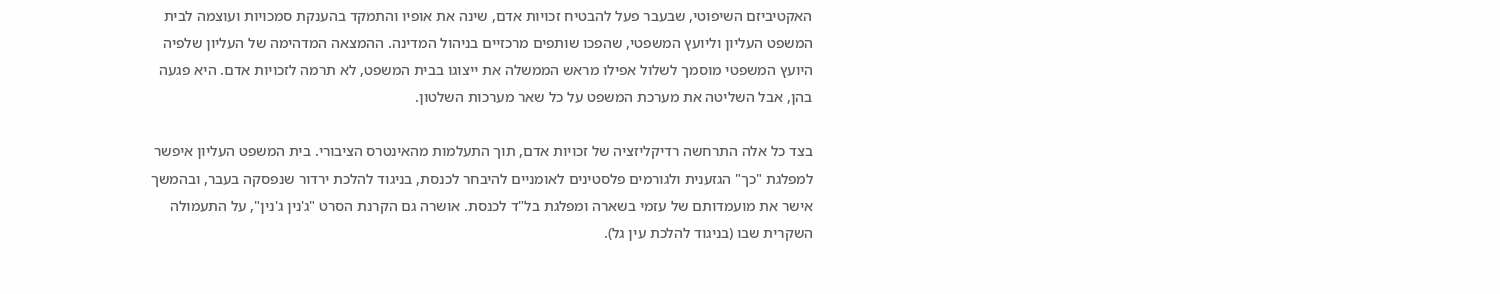האקטיביזם השיפוטי, שבעבר פעל להבטיח זכויות אדם, שינה את אופיו והתמקד בהענקת סמכויות ועוצמה לבית המשפט העליון וליועץ המשפטי, שהפכו שותפים מרכזיים בניהול המדינה. ההמצאה המדהימה של העליון שלפיה היועץ המשפטי מוסמך לשלול אפילו מראש הממשלה את ייצוגו בבית המשפט, לא תרמה לזכויות אדם. היא פגעה בהן, אבל השליטה את מערכת המשפט על כל שאר מערכות השלטון.

בצד כל אלה התרחשה רדיקליזציה של זכויות אדם, תוך התעלמות מהאינטרס הציבורי. בית המשפט העליון איפשר למפלגת "כך" הגזענית ולגורמים פלסטינים לאומניים להיבחר לכנסת, בניגוד להלכת ירדור שנפסקה בעבר, ובהמשך אישר את מועמדותם של עזמי בשארה ומפלגת בל"ד לכנסת. אושרה גם הקרנת הסרט "ג'נין ג'נין", על התעמולה השקרית שבו (בניגוד להלכת עין גל).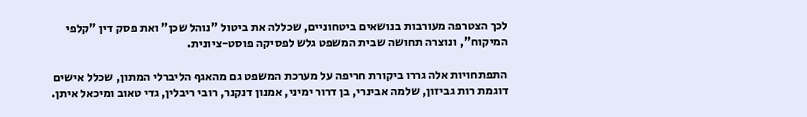לכך הצטרפה מעורבות בנושאים ביטחוניים, שכללה את ביטול "נוהל שכן" ואת פסק דין "קלפי המיקוח", ונוצרה תחושה שבית המשפט גלש לפסיקה פוסט-ציונית.

התפתחויות אלה גררו ביקורת חריפה על מערכת המשפט גם מהאגף הליברלי המתון, שכלל אישים דוגמת רות גביזון, שלמה אבינרי, בן דרור ימיני, אמנון דנקנר, רובי ריבלין, גדי טאוב ומיכאל איתן.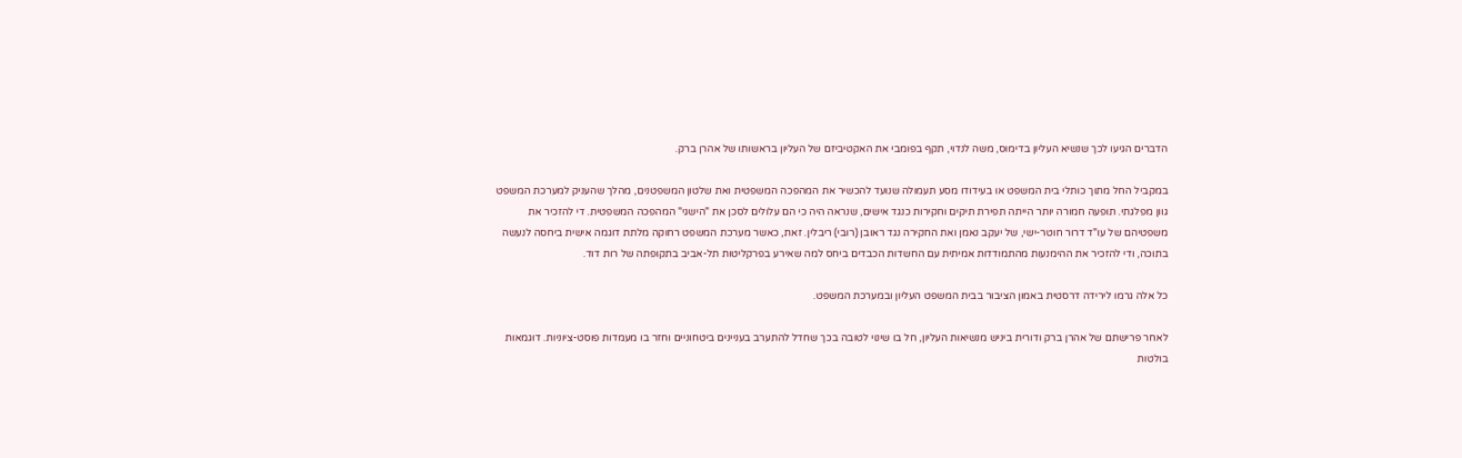הדברים הגיעו לכך שנשיא העליון בדימוס, משה לנדוי, תקף בפומבי את האקטיביזם של העליון בראשותו של אהרן ברק.

במקביל החל מתוך כותלי בית המשפט או בעידודו מסע תעמולה שנועד להכשיר את המהפכה המשפטית ואת שלטון המשפטנים, מהלך שהעניק למערכת המשפט גוון מפלגתי. תופעה חמורה יותר הייתה תפירת תיקים וחקירות כנגד אישים, שנראה היה כי הם עלולים לסכן את "הישגי" המהפכה המשפטית. די להזכיר את משפטיהם של עו"ד דרור חוטר-ישי, של יעקב נאמן ואת החקירה נגד ראובן (רובי) ריבלין. זאת, כאשר מערכת המשפט רחוקה מלתת דוגמה אישית ביחסה לנעשה בתוכה, ודי להזכיר את ההימנעות מהתמודדות אמיתית עם החשדות הכבדים ביחס למה שאירע בפרקליטות תל-אביב בתקופתה של רות דוד.

כל אלה גרמו לירידה דרסטית באמון הציבור בבית המשפט העליון ובמערכת המשפט.

לאחר פרישתם של אהרן ברק ודורית ביניש מנשיאות העליון, חל בו שינוי לטובה בכך שחדל להתערב בעניינים ביטחוניים וחזר בו מעמדות פוסט-ציוניות. דוגמאות בולטות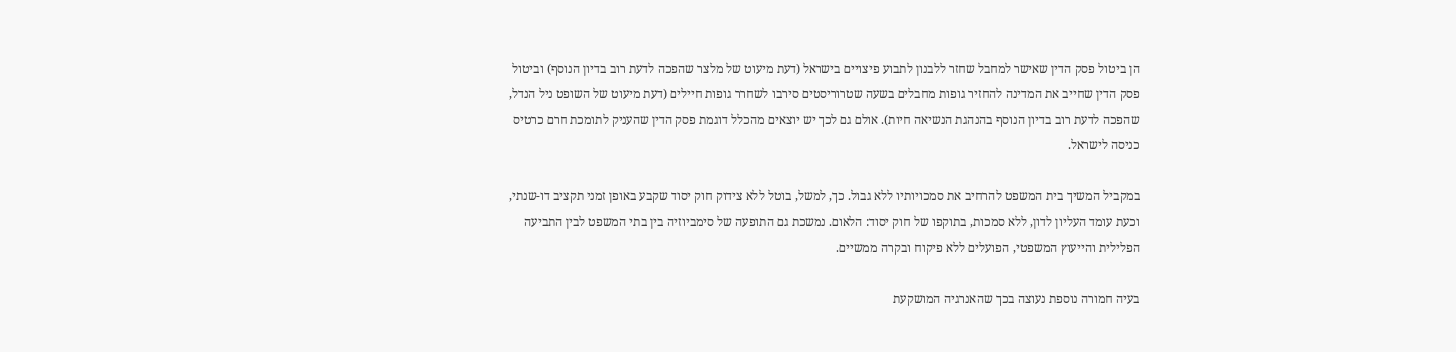הן ביטול פסק הדין שאישר למחבל שחזר ללבנון לתבוע פיצויים בישראל (דעת מיעוט של מלצר שהפכה לדעת רוב בדיון הנוסף) וביטול פסק הדין שחייב את המדינה להחזיר גופות מחבלים בשעה שטרוריסטים סירבו לשחרר גופות חיילים (דעת מיעוט של השופט ניל הנדל, שהפכה לדעת רוב בדיון הנוסף בהנהגת הנשיאה חיות). אולם גם לכך יש יוצאים מהכלל דוגמת פסק הדין שהעניק לתומכת חרם כרטיס כניסה לישראל.

במקביל המשיך בית המשפט להרחיב את סמכויותיו ללא גבול. כך, למשל, בוטל ללא צידוק חוק יסוד שקבע באופן זמני תקציב דו-שנתי, וכעת עומד העליון לדון, ללא סמכות, בתוקפו של חוק יסוד: הלאום. נמשכת גם התופעה של סימביוזיה בין בתי המשפט לבין התביעה הפלילית והייעוץ המשפטי, הפועלים ללא פיקוח ובקרה ממשיים.

בעיה חמורה נוספת נעוצה בכך שהאנרגיה המושקעת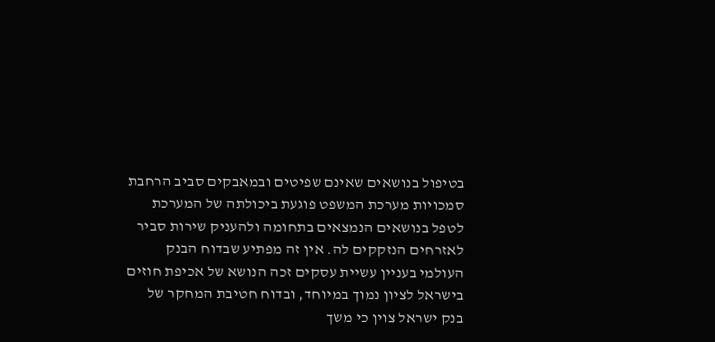בטיפול בנושאים שאינם שפיטים ובמאבקים סביב הרחבת סמכויות מערכת המשפט פוגעת ביכולתה של המערכת לטפל בנושאים הנמצאים בתחומה ולהעניק שירות סביר לאזרחים הנזקקים לה. אין זה מפתיע שבדוח הבנק העולמי בעניין עשיית עסקים זכה הנושא של אכיפת חוזים בישראל לציון נמוך במיוחד, ובדוח חטיבת המחקר של בנק ישראל צוין כי משך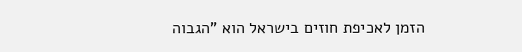הזמן לאכיפת חוזים בישראל הוא "הגבוה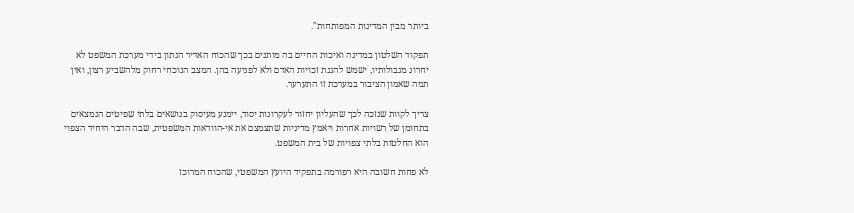ביותר מבין המדינות המפותחות".

תפקוד השלטון במדינה ואיכות החיים בה מותנים בכך שהכוח האדיר הנתון בידי מערכת המשפט לא יחרוג מגבולותיו, ישמש להגנת זכויות האדם ולא לפגיעה בהן. המצב הנוכחי רחוק מלהשביע רצון, ואין תמה שאמון הציבור במערכת זו התערער.

צריך לקוות שנזכה לכך שהעליון יחזור לעקרונות יסוד, יימנע מעיסוק בנושאים בלתי שפיטים הנמצאים בתחומן של רשויות אחרות ויאמץ מדיניות שתצמצם את אי-הוודאות המשפטית, שבה הדבר היחיד הצפוי הוא החלטות בלתי צפויות של בית המשפט.

לא פחות חשובה היא רפורמה בתפקיד היועץ המשפטי, שהכוח המרוכז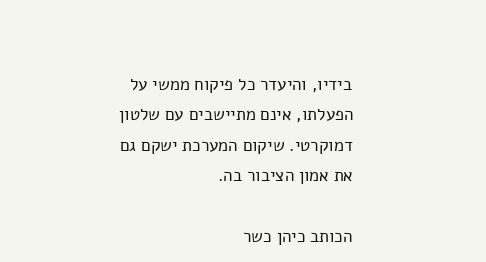בידיו, והיעדר כל פיקוח ממשי על הפעלתו, אינם מתיישבים עם שלטון דמוקרטי. שיקום המערכת ישקם גם את אמון הציבור בה.

הכותב כיהן כשר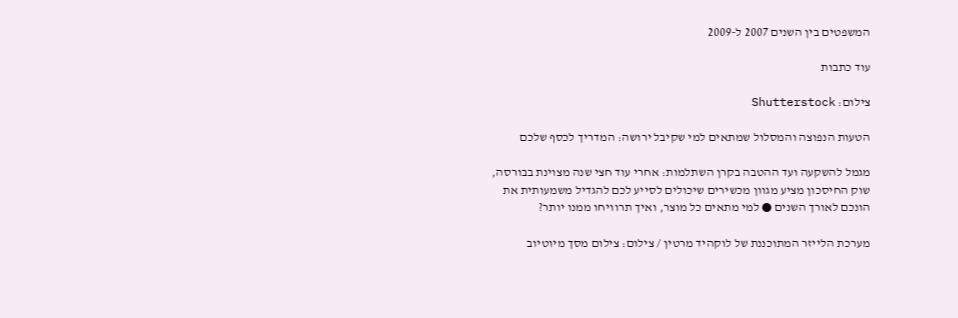המשפטים בין השנים 2007 ל-2009

עוד כתבות

צילום: Shutterstock

הטעות הנפוצה והמסלול שמתאים למי שקיבל ירושה: המדריך לכסף שלכם

מגמל להשקעה ועד ההטבה בקרן השתלמות: אחרי עוד חצי שנה מצוינת בבורסה, שוק החיסכון מציע מגוון מכשירים שיכולים לסייע לכם להגדיל משמעותית את הונכם לאורך השנים ● למי מתאים כל מוצר, ואיך תרוויחו ממנו יותר?

מערכת הלייזר המתוכננת של לוקהיד מרטין / צילום: צילום מסך מיוטיוב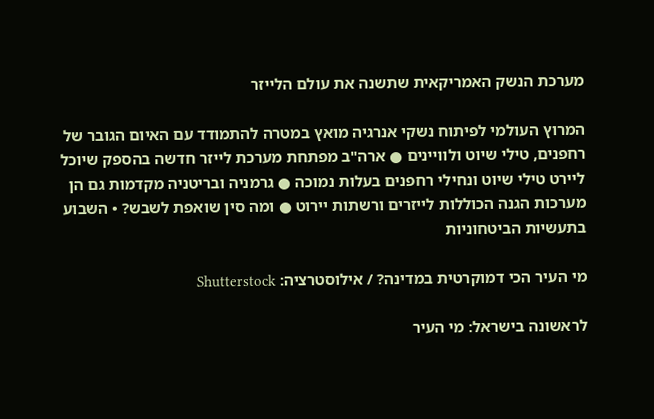מערכת הנשק האמריקאית שתשנה את עולם הלייזר

המרוץ העולמי לפיתוח נשקי אנרגיה מואץ במטרה להתמודד עם האיום הגובר של רחפנים, טילי שיוט ולוויינים ● ארה"ב מפתחת מערכת לייזר חדשה בהספק שיוכל ליירט טילי שיוט ונחילי רחפנים בעלות נמוכה ● גרמניה ובריטניה מקדמות גם הן מערכות הגנה הכוללות לייזרים ורשתות יירוט ● ומה סין שואפת לשבש? • השבוע בתעשיות הביטחוניות

מי העיר הכי דמוקרטית במדינה? / אילוסטרציה: Shutterstock

לראשונה בישראל: מי העיר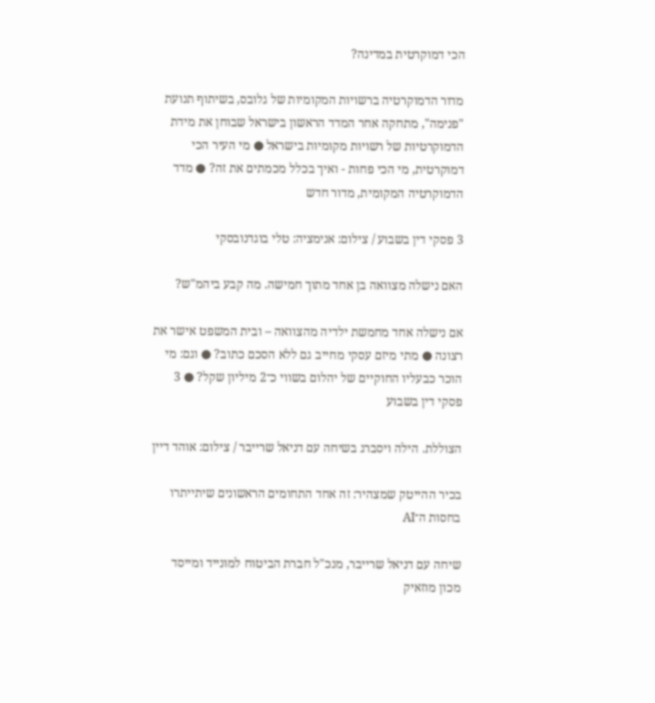הכי דמוקרטית במדינה?

מדור הדמוקרטיה ברשויות המקומיות של גלובס, בשיתוף תנועת "פנימה", מתחקה אחר המדד הראשון בישראל שבוחן את מידת הדמוקרטיות של רשויות מקומיות בישראל ● מי העיר הכי דמוקרטית, מי הכי פחות - ואיך בכלל מכמתים את זה? ● מדד הדמוקרטיה המקומית, מדור חדש

3 פסקי דין בשבוע / צילום: אנימציה: טלי בוגדנובסקי

האם נישלה מצוואה בן אחד מתוך חמישה. מה קבע ביהמ"ש?

אם נישלה אחד מחמשת ילדיה מהצוואה – ובית המשפט אישר את רצונה ● מתי מיזם עסקי מחייב גם ללא הסכם כתוב? ● וגם: מי הוכר כבעליו החוקיים של יהלום בשווי כ־2 מיליון שקל? ● 3 פסקי דין בשבוע

הצוללת. הילה ויסברג בשיחה עם דניאל שרייבר / צילום: אוהד דיין

בכיר ההייטק שמצהיר: זה אחד התחומים הראשונים שיתייתרו בחסות ה־AI

שיחה עם דניאל שרייבר, מנכ"ל חברת הביטוח למונייד ומייסד מכון מוזאיק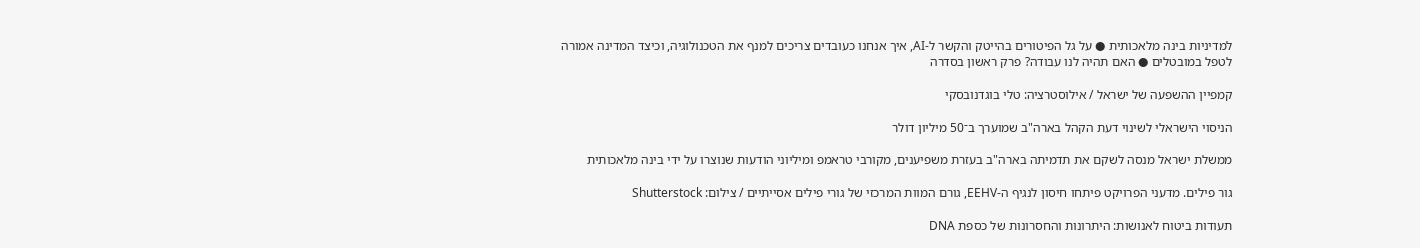למדיניות בינה מלאכותית ● על גל הפיטורים בהייטק והקשר ל-AI, איך אנחנו כעובדים צריכים למנף את הטכנולוגיה, וכיצד המדינה אמורה לטפל במובטלים ● האם תהיה לנו עבודה? פרק ראשון בסדרה

קמפיין ההשפעה של ישראל / אילוסטרציה: טלי בוגדנובסקי

הניסוי הישראלי לשינוי דעת הקהל בארה"ב שמוערך ב־50 מיליון דולר

ממשלת ישראל מנסה לשקם את תדמיתה בארה"ב בעזרת משפיענים, מקורבי טראמפ ומיליוני הודעות שנוצרו על ידי בינה מלאכותית

גור פילים. מדעני הפרויקט פיתחו חיסון לנגיף ה-EEHV, גורם המוות המרכזי של גורי פילים אסייתיים / צילום: Shutterstock

תעודות ביטוח לאנושות: היתרונות והחסרונות של כספת DNA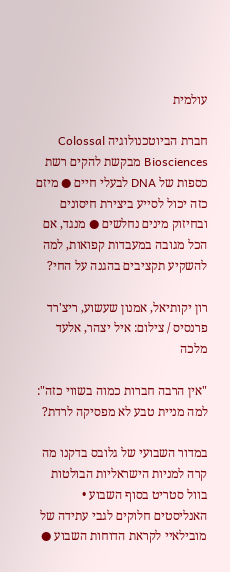עולמית

חברת הביוטכנולוגיה Colossal Biosciences מבקשת להקים רשת כספות של DNA לבעלי חיים ● מיזם כזה יכול לסייע ביצירת חיסונים ובחיזוק מינים נחלשים ● מנגד, אם הכל מגובה במעבדות קפואות, למה להשקיע תקציבים בהגנה על החי?

רון יקותיאל, אמנון שעשוע, ריצ'רד פרנסיס / צילום: איל יצהר, אלעד מלכה

"אין הרבה חברות כמוה בשווי כזה": למה מניית טבע לא מפסיקה לרדת?

במדור השבועי של גלובס בדקנו מה קרה למניות הישראליות הבולטות בוול סטריט בסוף השבוע • האנליסטים חלוקים לגבי עתידה של מובילאיי לקראת הדוחות השבוע ●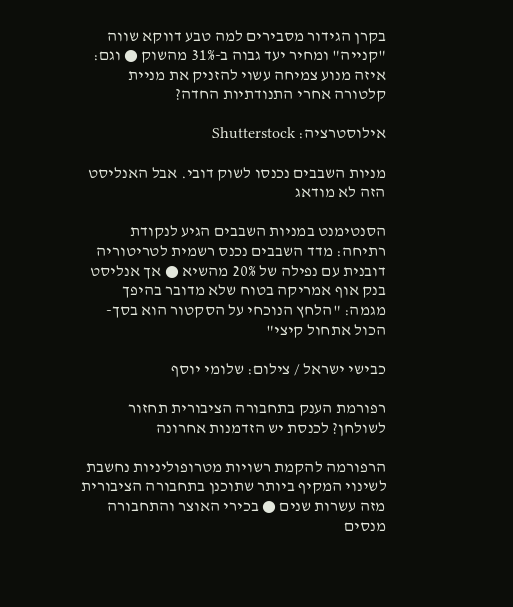בקרן הגידור מסבירים למה טבע דווקא שווה "קנייה" ומחיר יעד גבוה ב-31% מהשוק ● וגם: איזה מנוע צמיחה עשוי להזניק את מניית קלטורה אחרי התנודתיות החדה?

אילוסטרציה: Shutterstock

מניות השבבים נכנסו לשוק דובי. אבל האנליסט הזה לא מודאג

הסנטימנט במניות השבבים הגיע לנקודת רתיחה: מדד השבבים נכנס רשמית לטריטוריה דובנית עם נפילה של 20% מהשיא ● אך אנליסט בנק אוף אמריקה בטוח שלא מדובר בהיפך מגמה: "הלחץ הנוכחי על הסקטור הוא בסך-הכול אתחול קיצי"

כבישי ישראל / צילום: שלומי יוסף

רפורמת הענק בתחבורה הציבורית תחזור לשולחן? לכנסת יש הזדמנות אחרונה

הרפורמה להקמת רשויות מטרופוליניות נחשבת לשינוי המקיף ביותר שתוכנן בתחבורה הציבורית מזה עשרות שנים ● בכירי האוצר והתחבורה מנסים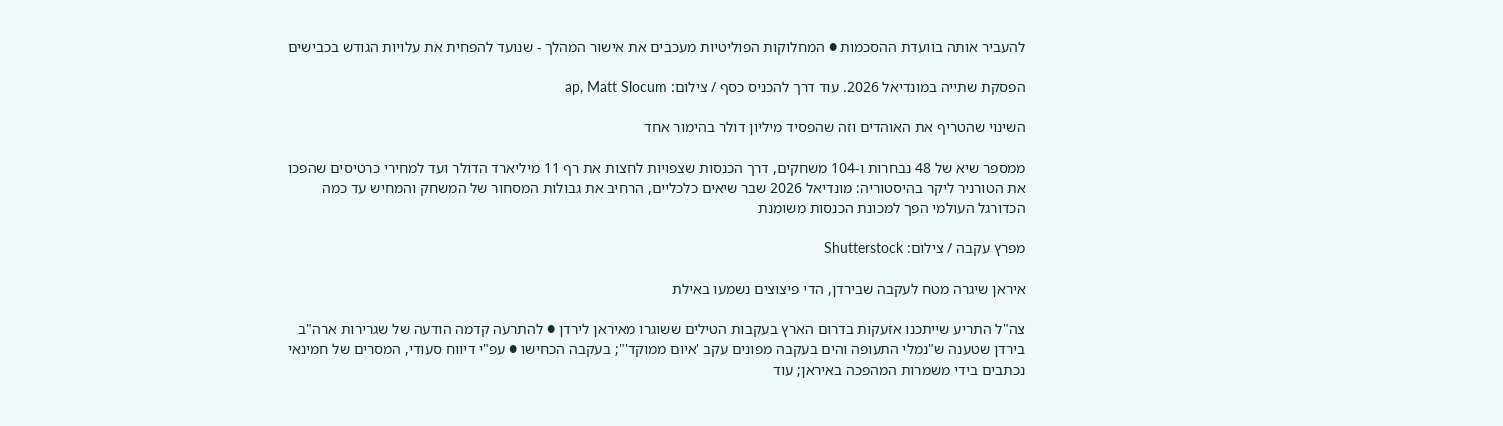להעביר אותה בוועדת ההסכמות ● המחלוקות הפוליטיות מעכבים את אישור המהלך - שנועד להפחית את עלויות הגודש בכבישים

הפסקת שתייה במונדיאל 2026. עוד דרך להכניס כסף / צילום: ap, Matt Slocum

השינוי שהטריף את האוהדים וזה שהפסיד מיליון דולר בהימור אחד

ממספר שיא של 48 נבחרות ו-104 משחקים, דרך הכנסות שצפויות לחצות את רף 11 מיליארד הדולר ועד למחירי כרטיסים שהפכו את הטורניר ליקר בהיסטוריה: מונדיאל 2026 שבר שיאים כלכליים, הרחיב את גבולות המסחור של המשחק והמחיש עד כמה הכדורגל העולמי הפך למכונת הכנסות משומנת

מפרץ עקבה / צילום: Shutterstock

איראן שיגרה מטח לעקבה שבירדן, הדי פיצוצים נשמעו באילת

צה"ל התריע שייתכנו אזעקות בדרום הארץ בעקבות הטילים ששוגרו מאיראן לירדן ● להתרעה קדמה הודעה של שגרירות ארה"ב בירדן שטענה ש"נמלי התעופה והים בעקבה מפונים עקב 'איום ממוקד'"; בעקבה הכחישו ● עפ"י דיווח סעודי, המסרים של חמינאי נכתבים בידי משמרות המהפכה באיראן; עוד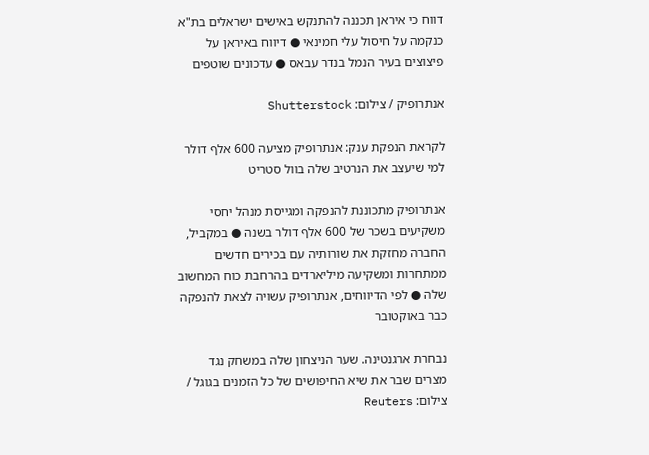דווח כי איראן תכננה להתנקש באישים ישראלים בת"א כנקמה על חיסול עלי חמינאי ● דיווח באיראן על פיצוצים בעיר הנמל בנדר עבאס ● עדכונים שוטפים

אנתרופיק / צילום: Shutterstock

לקראת הנפקת ענק: אנתרופיק מציעה 600 אלף דולר למי שיעצב את הנרטיב שלה בוול סטריט

אנתרופיק מתכוננת להנפקה ומגייסת מנהל יחסי משקיעים בשכר של 600 אלף דולר בשנה ● במקביל, החברה מחזקת את שורותיה עם בכירים חדשים ממתחרות ומשקיעה מיליארדים בהרחבת כוח המחשוב שלה ● לפי הדיווחים, אנתרופיק עשויה לצאת להנפקה כבר באוקטובר

נבחרת ארגנטינה. שער הניצחון שלה במשחק נגד מצרים שבר את שיא החיפושים של כל הזמנים בגוגל / צילום: Reuters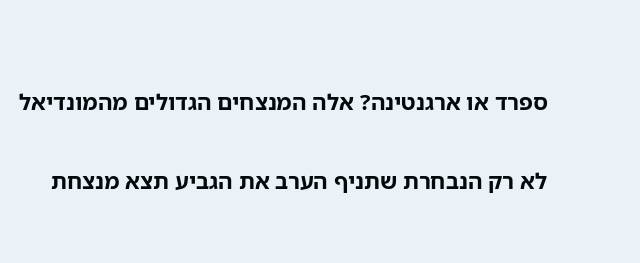ספרד או ארגנטינה? אלה המנצחים הגדולים מהמונדיאל

לא רק הנבחרת שתניף הערב את הגביע תצא מנצחת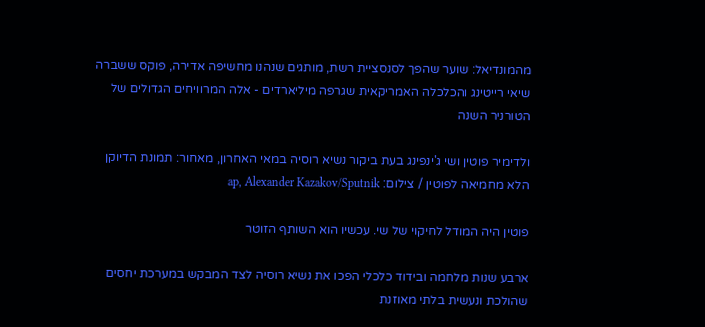מהמונדיאל: שוער שהפך לסנסציית רשת, מותגים שנהנו מחשיפה אדירה, פוקס ששברה שיאי רייטינג והכלכלה האמריקאית שגרפה מיליארדים - אלה המרוויחים הגדולים של הטורניר השנה

ולדימיר פוטין ושי ג'ינפינג בעת ביקור נשיא רוסיה במאי האחרון, מאחור: תמונת הדיוקן הלא מחמיאה לפוטין / צילום: ap, Alexander Kazakov/Sputnik

פוטין היה המודל לחיקוי של שי. עכשיו הוא השותף הזוטר

ארבע שנות מלחמה ובידוד כלכלי הפכו את נשיא רוסיה לצד המבקש במערכת יחסים שהולכת ונעשית בלתי מאוזנת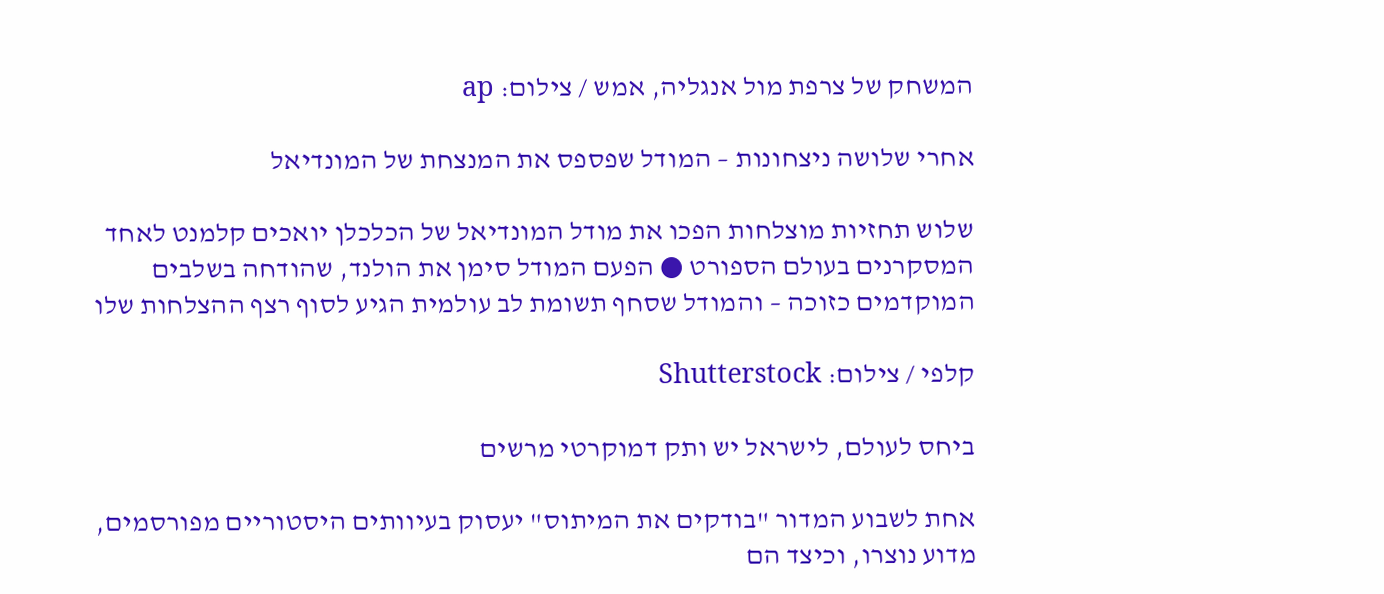המשחק של צרפת מול אנגליה, אמש / צילום: ap

אחרי שלושה ניצחונות – המודל שפספס את המנצחת של המונדיאל

שלוש תחזיות מוצלחות הפכו את מודל המונדיאל של הכלכלן יואכים קלמנט לאחד המסקרנים בעולם הספורט ● הפעם המודל סימן את הולנד, שהודחה בשלבים המוקדמים כזוכה – והמודל שסחף תשומת לב עולמית הגיע לסוף רצף ההצלחות שלו

קלפי / צילום: Shutterstock

ביחס לעולם, לישראל יש ותק דמוקרטי מרשים

אחת לשבוע המדור "בודקים את המיתוס" יעסוק בעיוותים היסטוריים מפורסמים, מדוע נוצרו, וכיצד הם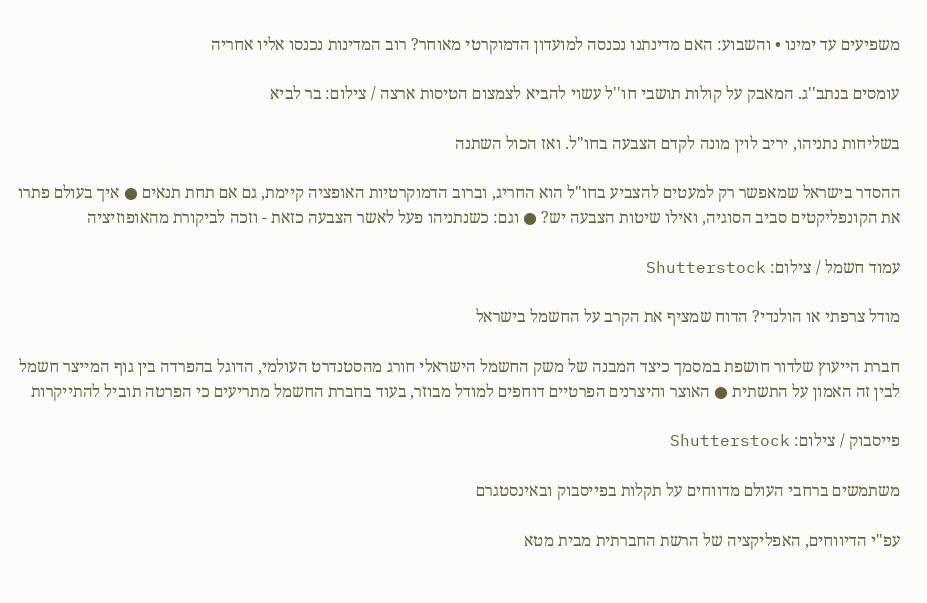משפיעים עד ימינו • והשבוע: האם מדינתנו נכנסה למועדון הדמוקרטי מאוחר? רוב המדינות נכנסו אליו אחריה

עומסים בנתב''ג. המאבק על קולות תושבי חו''ל עשוי להביא לצמצום הטיסות ארצה / צילום: בר לביא

בשליחות נתניהו, יריב לוין מונה לקדם הצבעה בחו"ל. ואז הכול השתנה

ההסדר בישראל שמאפשר רק למעטים להצביע בחו"ל הוא החריג, וברוב הדמוקרטיות האופציה קיימת, גם אם תחת תנאים ● איך בעולם פתרו את הקונפליקטים סביב הסוגיה, ואילו שיטות הצבעה יש? ● וגם: כשנתניהו פעל לאשר הצבעה כזאת - וזכה לביקורת מהאופוזיציה

עמוד חשמל / צילום: Shutterstock

מודל צרפתי או הולנדי? הדוח שמציף את הקרב על החשמל בישראל

חברת הייעוץ שלדור חושפת במסמך כיצד המבנה של משק החשמל הישראלי חורג מהסטנדרט העולמי, הדוגל בהפרדה בין גוף המייצר חשמל לבין זה האמון על התשתית ● האוצר והיצרנים הפרטיים דוחפים למודל מבוזר, בעוד בחברת החשמל מתריעים כי הפרטה תוביל להתייקרות

פייסבוק / צילום: Shutterstock

משתמשים ברחבי העולם מדווחים על תקלות בפייסבוק ובאינסטגרם

עפ"י הדיווחים, האפליקציה של הרשת החברתית מבית מטא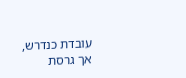עובדת כנדרש, אך גרסת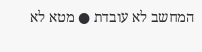המחשב לא עובדת ● מטא לא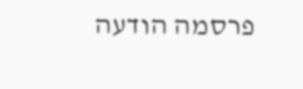פרסמה הודעה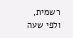רשמית, ולפי שעה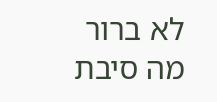לא ברור מה סיבת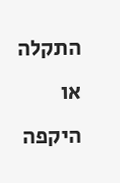התקלה או היקפה